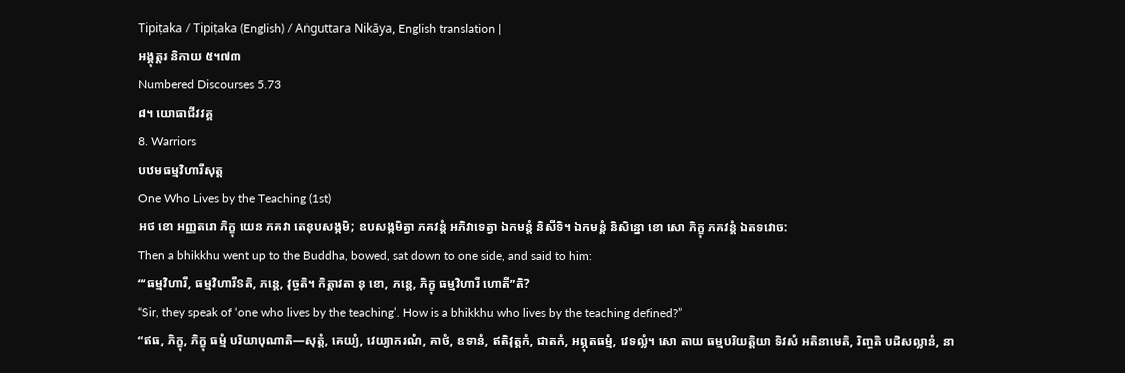Tipiṭaka / Tipiṭaka (English) / Aṅguttara Nikāya, English translation |
អង្គុត្តរ និកាយ ៥។៧៣
Numbered Discourses 5.73
៨។ យោធាជីវវគ្គ
8. Warriors
បឋមធម្មវិហារីសុត្ត
One Who Lives by the Teaching (1st)
អថ ខោ អញ្ញតរោ ភិក្ខុ យេន ភគវា តេនុបសង្កមិ; ឧបសង្កមិត្វា ភគវន្តំ អភិវាទេត្វា ឯកមន្តំ និសីទិ។ ឯកមន្តំ និសិន្នោ ខោ សោ ភិក្ខុ ភគវន្តំ ឯតទវោច:
Then a bhikkhu went up to the Buddha, bowed, sat down to one side, and said to him:
“‘ធម្មវិហារី, ធម្មវិហារីៜតិ, ភន្តេ, វុច្ចតិ។ កិត្តាវតា នុ ខោ, ភន្តេ, ភិក្ខុ ធម្មវិហារី ហោតី”តិ?
“Sir, they speak of ‘one who lives by the teaching’. How is a bhikkhu who lives by the teaching defined?”
“ឥធ, ភិក្ខុ, ភិក្ខុ ធម្មំ បរិយាបុណាតិ—សុត្តំ, គេយ្យំ, វេយ្យាករណំ, គាថំ, ឧទានំ, ឥតិវុត្តកំ, ជាតកំ, អព្ភុតធម្មំ, វេទល្លំ។ សោ តាយ ធម្មបរិយត្តិយា ទិវសំ អតិនាមេតិ, រិញ្ចតិ បដិសល្លានំ, នា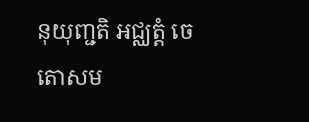នុយុញ្ជតិ អជ្ឈត្តំ ចេតោសម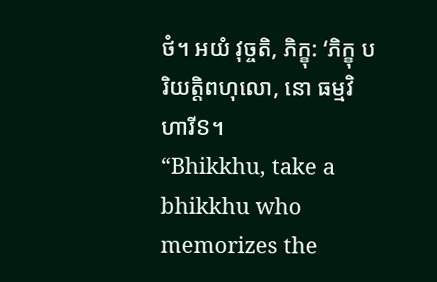ថំ។ អយំ វុច្ចតិ, ភិក្ខុ: ‘ភិក្ខុ បរិយត្តិពហុលោ, នោ ធម្មវិហារីៜ។
“Bhikkhu, take a bhikkhu who memorizes the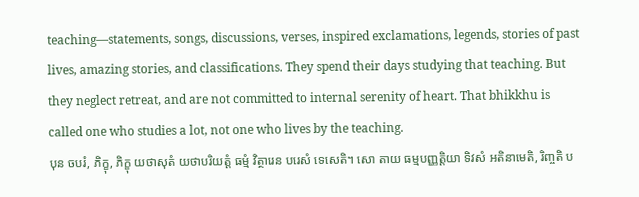teaching—statements, songs, discussions, verses, inspired exclamations, legends, stories of past lives, amazing stories, and classifications. They spend their days studying that teaching. But they neglect retreat, and are not committed to internal serenity of heart. That bhikkhu is called one who studies a lot, not one who lives by the teaching.
បុន ចបរំ, ភិក្ខុ, ភិក្ខុ យថាសុតំ យថាបរិយត្តំ ធម្មំ វិត្ថារេន បរេសំ ទេសេតិ។ សោ តាយ ធម្មបញ្ញត្តិយា ទិវសំ អតិនាមេតិ, រិញ្ចតិ ប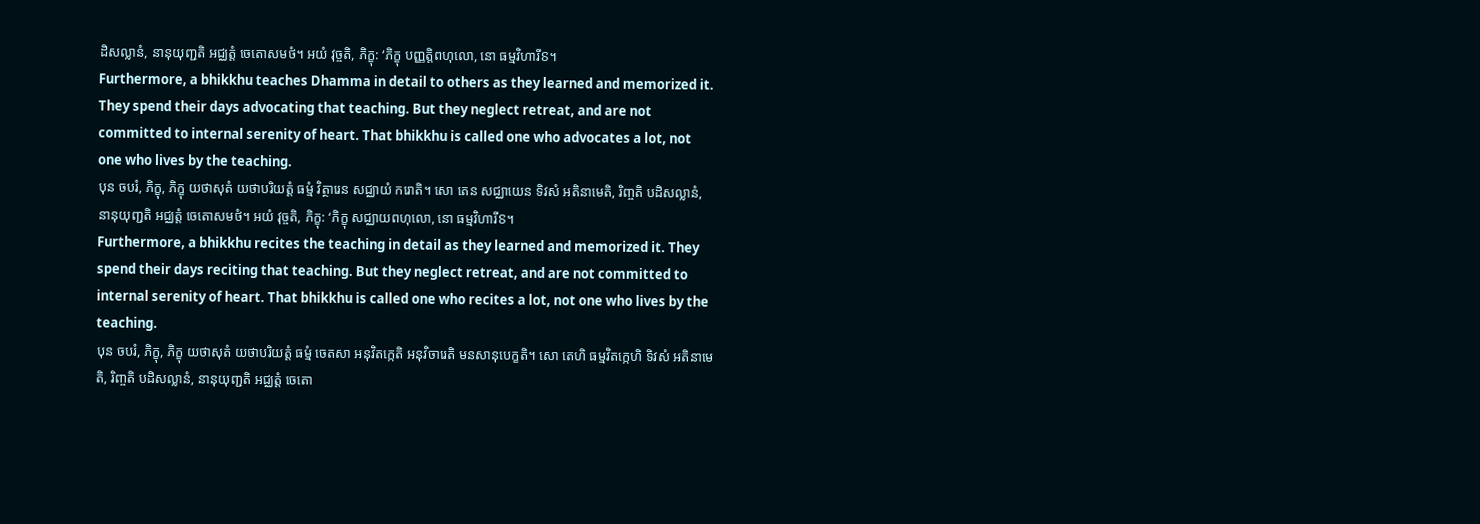ដិសល្លានំ, នានុយុញ្ជតិ អជ្ឈត្តំ ចេតោសមថំ។ អយំ វុច្ចតិ, ភិក្ខុ: ‘ភិក្ខុ បញ្ញត្តិពហុលោ, នោ ធម្មវិហារីៜ។
Furthermore, a bhikkhu teaches Dhamma in detail to others as they learned and memorized it. They spend their days advocating that teaching. But they neglect retreat, and are not committed to internal serenity of heart. That bhikkhu is called one who advocates a lot, not one who lives by the teaching.
បុន ចបរំ, ភិក្ខុ, ភិក្ខុ យថាសុតំ យថាបរិយត្តំ ធម្មំ វិត្ថារេន សជ្ឈាយំ ករោតិ។ សោ តេន សជ្ឈាយេន ទិវសំ អតិនាមេតិ, រិញ្ចតិ បដិសល្លានំ, នានុយុញ្ជតិ អជ្ឈត្តំ ចេតោសមថំ។ អយំ វុច្ចតិ, ភិក្ខុ: ‘ភិក្ខុ សជ្ឈាយពហុលោ, នោ ធម្មវិហារីៜ។
Furthermore, a bhikkhu recites the teaching in detail as they learned and memorized it. They spend their days reciting that teaching. But they neglect retreat, and are not committed to internal serenity of heart. That bhikkhu is called one who recites a lot, not one who lives by the teaching.
បុន ចបរំ, ភិក្ខុ, ភិក្ខុ យថាសុតំ យថាបរិយត្តំ ធម្មំ ចេតសា អនុវិតក្កេតិ អនុវិចារេតិ មនសានុបេក្ខតិ។ សោ តេហិ ធម្មវិតក្កេហិ ទិវសំ អតិនាមេតិ, រិញ្ចតិ បដិសល្លានំ, នានុយុញ្ជតិ អជ្ឈត្តំ ចេតោ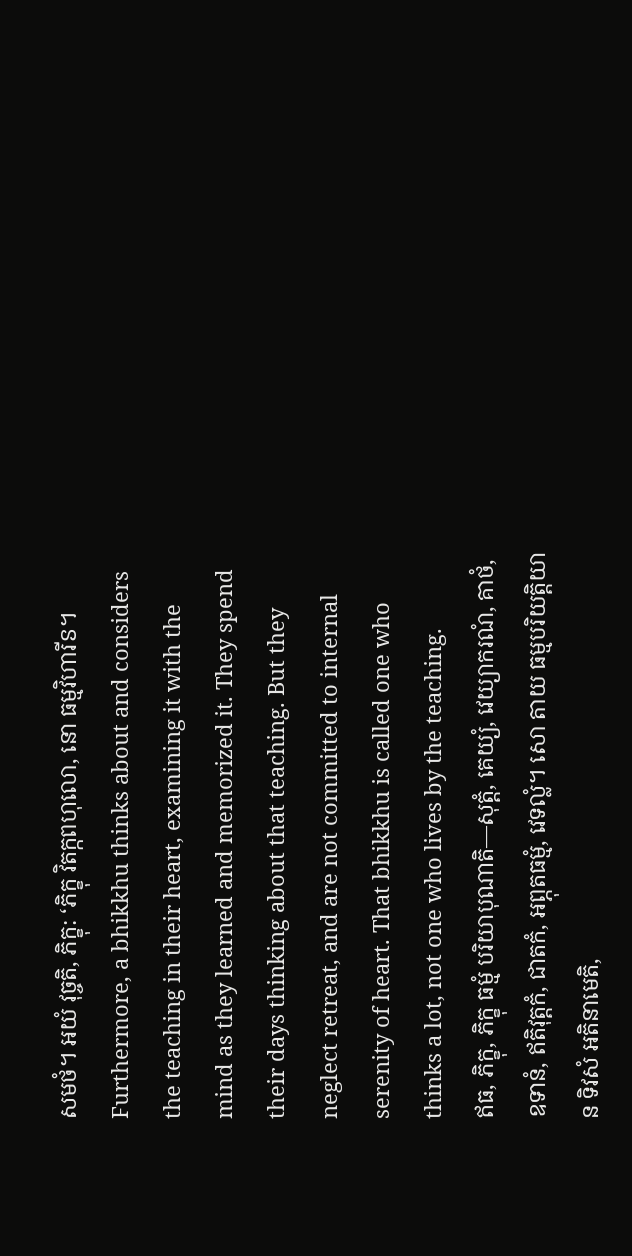សមថំ។ អយំ វុច្ចតិ, ភិក្ខុ: ‘ភិក្ខុ វិតក្កពហុលោ, នោ ធម្មវិហារីៜ។
Furthermore, a bhikkhu thinks about and considers the teaching in their heart, examining it with the mind as they learned and memorized it. They spend their days thinking about that teaching. But they neglect retreat, and are not committed to internal serenity of heart. That bhikkhu is called one who thinks a lot, not one who lives by the teaching.
ឥធ, ភិក្ខុ, ភិក្ខុ ធម្មំ បរិយាបុណាតិ—សុត្តំ, គេយ្យំ, វេយ្យាករណំ, គាថំ, ឧទានំ, ឥតិវុត្តកំ, ជាតកំ, អព្ភុតធម្មំ, វេទល្លំ។ សោ តាយ ធម្មបរិយត្តិយា ន ទិវសំ អតិនាមេតិ,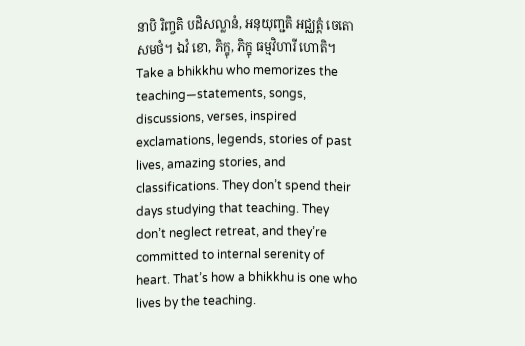នាបិ រិញ្ចតិ បដិសល្លានំ, អនុយុញ្ជតិ អជ្ឈត្តំ ចេតោសមថំ។ ឯវំ ខោ, ភិក្ខុ, ភិក្ខុ ធម្មវិហារី ហោតិ។
Take a bhikkhu who memorizes the teaching—statements, songs, discussions, verses, inspired exclamations, legends, stories of past lives, amazing stories, and classifications. They don’t spend their days studying that teaching. They don’t neglect retreat, and they’re committed to internal serenity of heart. That’s how a bhikkhu is one who lives by the teaching.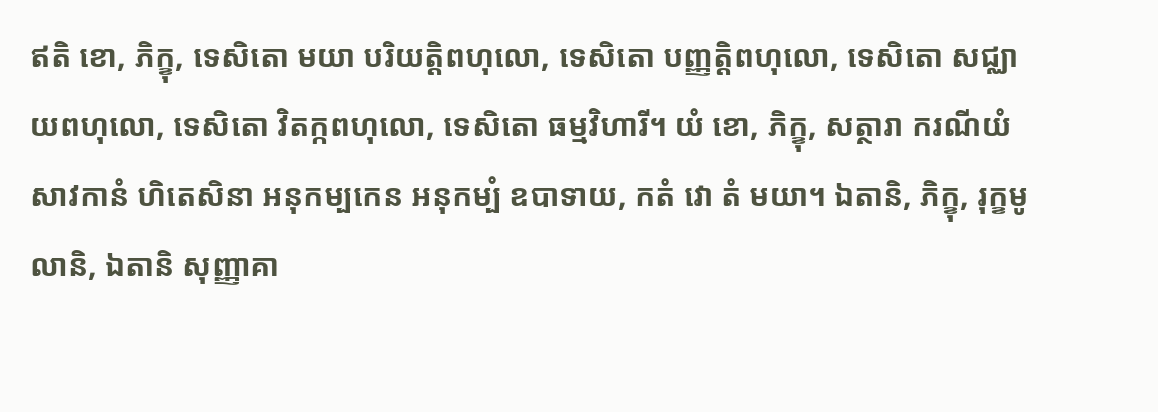ឥតិ ខោ, ភិក្ខុ, ទេសិតោ មយា បរិយត្តិពហុលោ, ទេសិតោ បញ្ញត្តិពហុលោ, ទេសិតោ សជ្ឈាយពហុលោ, ទេសិតោ វិតក្កពហុលោ, ទេសិតោ ធម្មវិហារី។ យំ ខោ, ភិក្ខុ, សត្ថារា ករណីយំ សាវកានំ ហិតេសិនា អនុកម្បកេន អនុកម្បំ ឧបាទាយ, កតំ វោ តំ មយា។ ឯតានិ, ភិក្ខុ, រុក្ខមូលានិ, ឯតានិ សុញ្ញាគា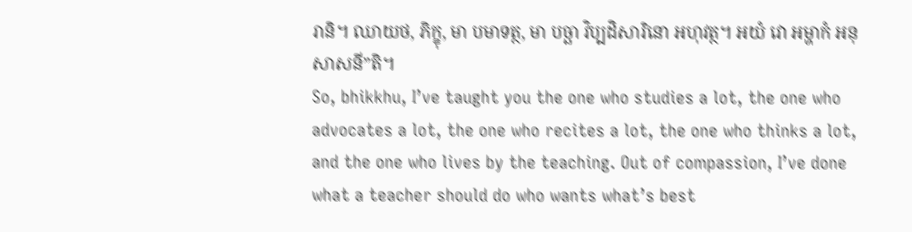រានិ។ ឈាយថ, ភិក្ខុ, មា បមាទត្ថ, មា បច្ឆា វិប្បដិសារិនោ អហុវត្ថ។ អយំ វោ អម្ហាកំ អនុសាសនី”តិ។
So, bhikkhu, I’ve taught you the one who studies a lot, the one who advocates a lot, the one who recites a lot, the one who thinks a lot, and the one who lives by the teaching. Out of compassion, I’ve done what a teacher should do who wants what’s best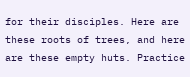for their disciples. Here are these roots of trees, and here are these empty huts. Practice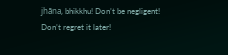jhāna, bhikkhu! Don’t be negligent! Don’t regret it later!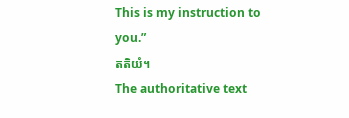This is my instruction to you.”
តតិយំ។
The authoritative text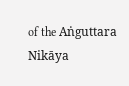of the Aṅguttara Nikāya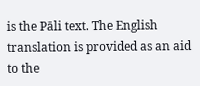is the Pāli text. The English translation is provided as an aid to the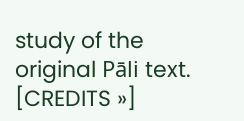study of the original Pāli text. [CREDITS »]